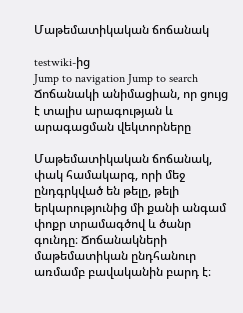Մաթեմատիկական ճոճանակ

testwiki-ից
Jump to navigation Jump to search
Ճոճանակի անիմացիան, որ ցույց է տալիս արագության և արագացման վեկտորները

Մաթեմատիկական ճոճանակ, փակ համակարգ, որի մեջ ընդգրկված են թելը, թելի երկարությունից մի քանի անգամ փոքր տրամագծով և ծանր գունդը։ Ճոճանակների մաթեմատիկան ընդհանուր առմամբ բավականին բարդ է։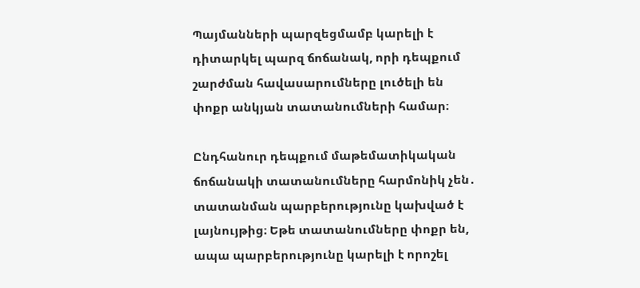Պայմանների պարզեցմամբ կարելի է դիտարկել պարզ ճոճանակ, որի դեպքում շարժման հավասարումները լուծելի են փոքր անկյան տատանումների համար։

Ընդհանուր դեպքում մաթեմատիկական ճոճանակի տատանումները հարմոնիկ չեն․ տատանման պարբերությունը կախված է լայնույթից։ Եթե տատանումները փոքր են, ապա պարբերությունը կարելի է որոշել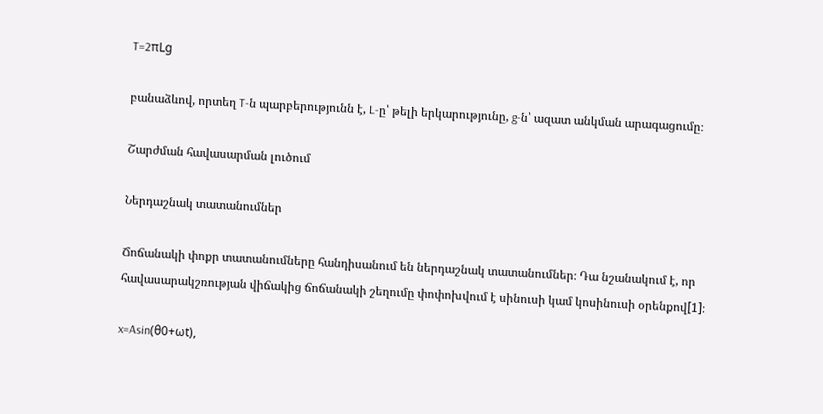T=2πLg

բանաձևով, որտեղ T-ն պարբերությունն է, L-ը՝ թելի երկարությունը, g-ն՝ ազատ անկման արագացումը։

Շարժման հավասարման լուծում

Ներդաշնակ տատանումներ

Ճոճանակի փոքր տատանումները հանդիսանում են ներդաշնակ տատանումներ։ Դա նշանակում է, որ հավասարակշռության վիճակից ճոճանակի շեղումը փոփոխվում է սինուսի կամ կոսինուսի օրենքով[1]։

x=Asin(θ0+ωt),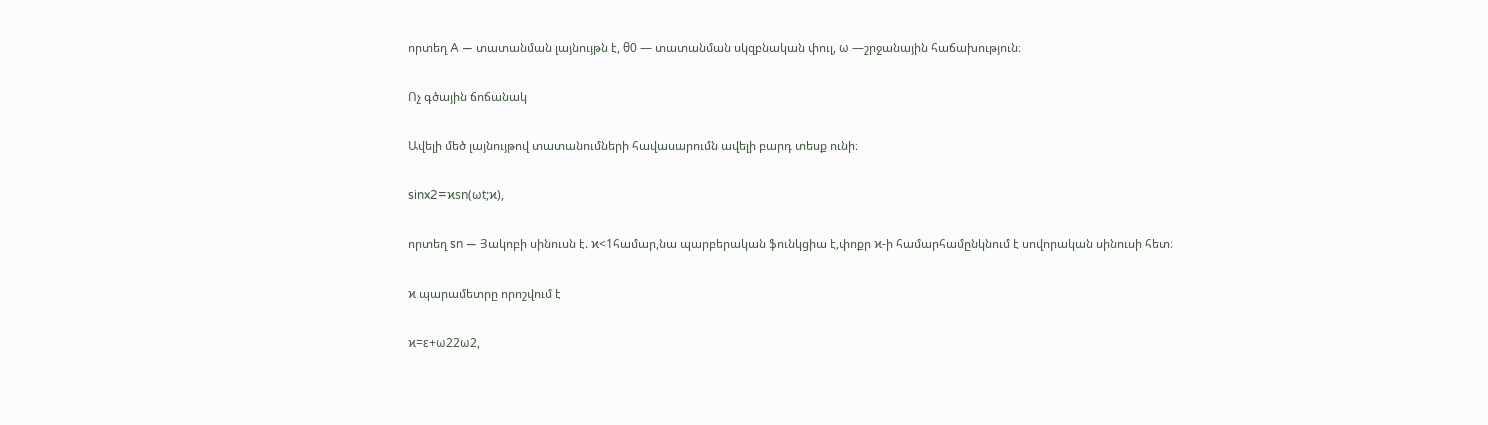որտեղ A — տատանման լայնույթն է, θ0 — տատանման սկզբնական փուլ, ω —շրջանային հաճախություն։

Ոչ գծային ճոճանակ

Ավելի մեծ լայնույթով տատանումների հավասարումն ավելի բարդ տեսք ունի։

sinx2=ϰsn(ωt;ϰ),

որտեղ sn — Յակոբի սինուսն է. ϰ<1համար,նա պարբերական ֆունկցիա է,փոքր ϰ-ի համարհամընկնում է սովորական սինուսի հետ։

ϰ պարամետրը որոշվում է

ϰ=ε+ω22ω2,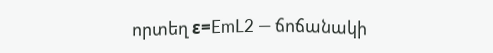որտեղ ε=EmL2 — ճոճանակի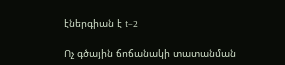էներգիան է t−2

Ոչ գծային ճոճանակի տատանման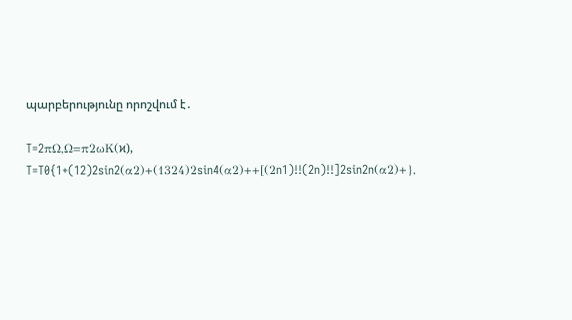պարբերությունը որոշվում է․

T=2πΩ,Ω=π2ωK(ϰ),
T=T0{1+(12)2sin2(α2)+(1324)2sin4(α2)++[(2n1)!!(2n)!!]2sin2n(α2)+},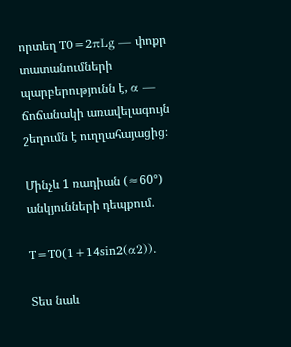որտեղ T0=2πLg — փոքր տատանումների պարբերությունն է, α — ճոճանակի առավելագույն շեղումն է ուղղահայացից։

Մինչև 1 ռադիան (≈60°) անկյունների դեպքում․

T=T0(1+14sin2(α2)).

Տես նաև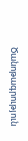Ծանոթագրություն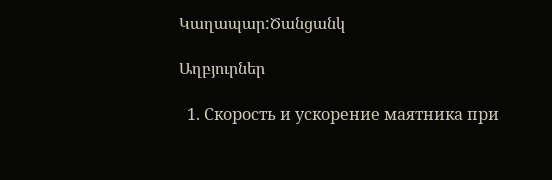Կաղապար:Ծանցանկ

Աղբյուրներ

  1. Скорость и ускорение маятника при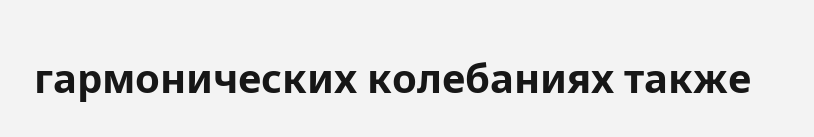гармонических колебаниях также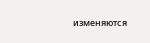изменяются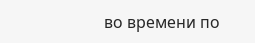во времени по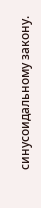синусоидальному закону.